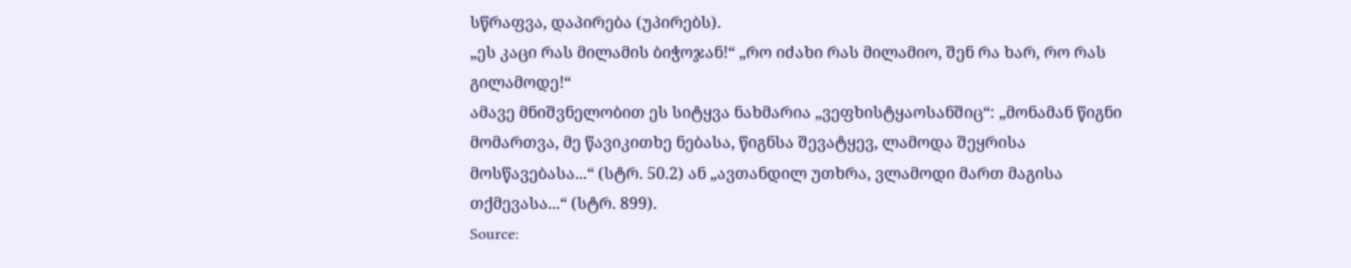სწრაფვა, დაპირება (უპირებს).
„ეს კაცი რას მილამის ბიჭოჯან!“ „რო იძახი რას მილამიო, შენ რა ხარ, რო რას გილამოდე!“
ამავე მნიშვნელობით ეს სიტყვა ნახმარია „ვეფხისტყაოსანშიც“: „მონამან წიგნი მომართვა, მე წავიკითხე ნებასა, წიგნსა შევატყევ, ლამოდა შეყრისა მოსწავებასა...“ (სტრ. 50.2) ან „ავთანდილ უთხრა, ვლამოდი მართ მაგისა თქმევასა...“ (სტრ. 899).
Source: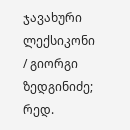ჯავახური ლექსიკონი / გიორგი ზედგინიძე; რედ.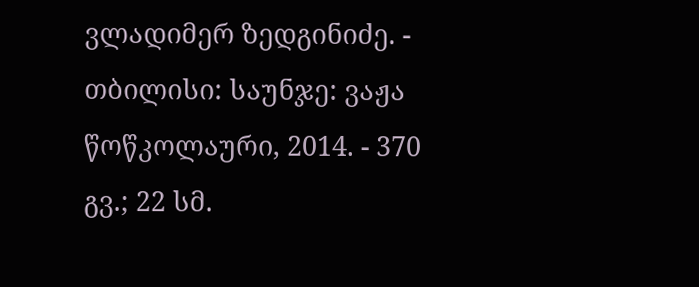ვლადიმერ ზედგინიძე. - თბილისი: საუნჯე: ვაჟა წოწკოლაური, 2014. - 370 გვ.; 22 სმ.